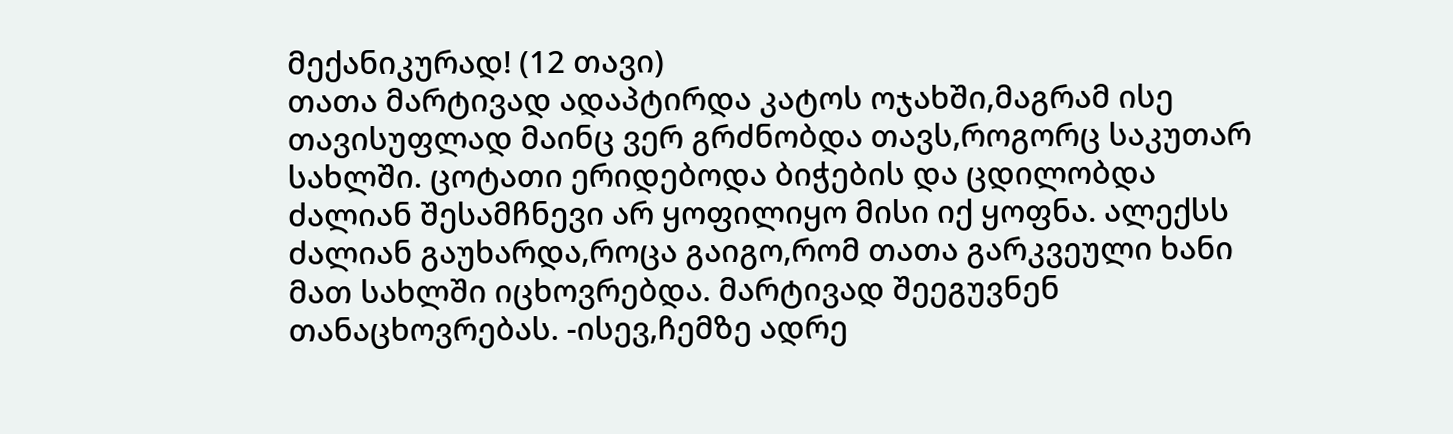მექანიკურად! (12 თავი)
თათა მარტივად ადაპტირდა კატოს ოჯახში,მაგრამ ისე თავისუფლად მაინც ვერ გრძნობდა თავს,როგორც საკუთარ სახლში. ცოტათი ერიდებოდა ბიჭების და ცდილობდა ძალიან შესამჩნევი არ ყოფილიყო მისი იქ ყოფნა. ალექსს ძალიან გაუხარდა,როცა გაიგო,რომ თათა გარკვეული ხანი მათ სახლში იცხოვრებდა. მარტივად შეეგუვნენ თანაცხოვრებას. -ისევ,ჩემზე ადრე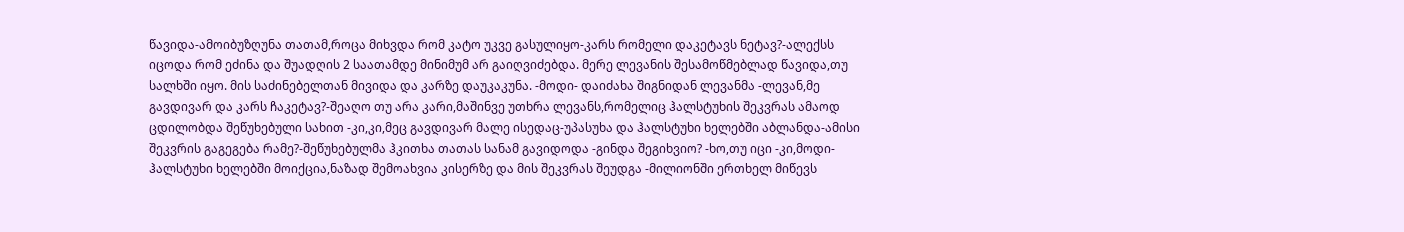წავიდა-ამოიბუზღუნა თათამ,როცა მიხვდა რომ კატო უკვე გასულიყო-კარს რომელი დაკეტავს ნეტავ?-ალექსს იცოდა რომ ეძინა და შუადღის 2 საათამდე მინიმუმ არ გაიღვიძებდა. მერე ლევანის შესამოწმებლად წავიდა,თუ სალხში იყო. მის საძინებელთან მივიდა და კარზე დაუკაკუნა. -მოდი- დაიძახა შიგნიდან ლევანმა -ლევან,მე გავდივარ და კარს ჩაკეტავ?-შეაღო თუ არა კარი,მაშინვე უთხრა ლევანს,რომელიც ჰალსტუხის შეკვრას ამაოდ ცდილობდა შეწუხებული სახით -კი,კი,მეც გავდივარ მალე ისედაც-უპასუხა და ჰალსტუხი ხელებში აბლანდა-ამისი შეკვრის გაგეგება რამე?-შეწუხებულმა ჰკითხა თათას სანამ გავიდოდა -გინდა შეგიხვიო? -ხო,თუ იცი -კი,მოდი-ჰალსტუხი ხელებში მოიქცია,ნაზად შემოახვია კისერზე და მის შეკვრას შეუდგა -მილიონში ერთხელ მიწევს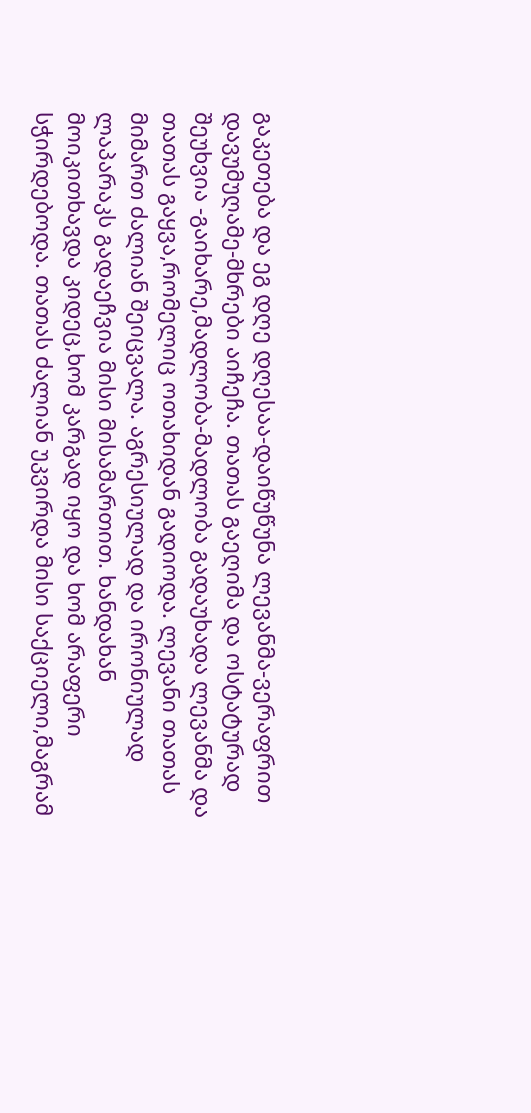გაკეთება და ეგ დღე დღესაა-დაიწუწუნა ლევანმა-ვერაფრით დავუმუღამე-მხრები აიჩეჩა. თათას გაეღიმა და ოსტატურად შეუხვია -გაიხარე,მადლობა-მადლობა გადაუხადა ლევანმა და თათას გაყვა,რომელიც ოთახიდან გადიოდა. ლევანი თათას მიმართ ძალიან შეიცვალა. აგრესიულად და ირონიულად ლაპარაკს გადაეჩვია მისი მისამართით. ხანდახან მოიკითხავდა კიდეც,ხომ კარგად იყო და ხომ არაფერი სჭირდებოდა. თათას ძალიან უკვირდა მისი საქციელი,მაგრამ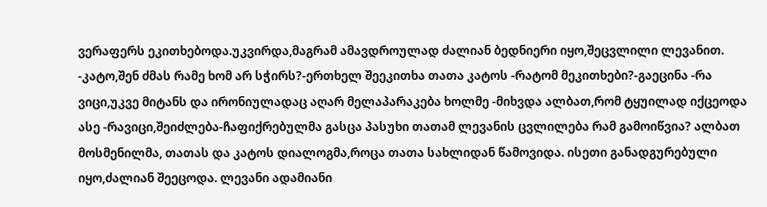ვერაფერს ეკითხებოდა.უკვირდა,მაგრამ ამავდროულად ძალიან ბედნიერი იყო,შეცვლილი ლევანით. -კატო,შენ ძმას რამე ხომ არ სჭირს?-ერთხელ შეეკითხა თათა კატოს -რატომ მეკითხები?-გაეცინა -რა ვიცი,უკვე მიტანს და ირონიულადაც აღარ მელაპარაკება ხოლმე -მიხვდა ალბათ,რომ ტყუილად იქცეოდა ასე -რავიცი,შეიძლება-ჩაფიქრებულმა გასცა პასუხი თათამ ლევანის ცვლილება რამ გამოიწვია? ალბათ მოსმენილმა, თათას და კატოს დიალოგმა,როცა თათა სახლიდან წამოვიდა. ისეთი განადგურებული იყო,ძალიან შეეცოდა. ლევანი ადამიანი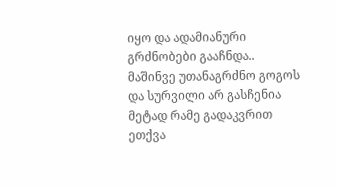იყო და ადამიანური გრძნობები გააჩნდა.. მაშინვე უთანაგრძნო გოგოს და სურვილი არ გასჩენია მეტად რამე გადაკვრით ეთქვა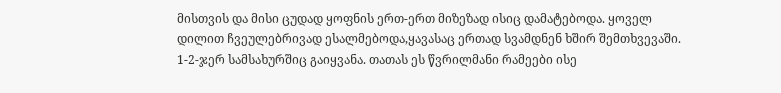მისთვის და მისი ცუდად ყოფნის ერთ-ერთ მიზეზად ისიც დამატებოდა. ყოველ დილით ჩვეულებრივად ესალმებოდა,ყავასაც ერთად სვამდნენ ხშირ შემთხვევაში. 1-2-ჯერ სამსახურშიც გაიყვანა. თათას ეს წვრილმანი რამეები ისე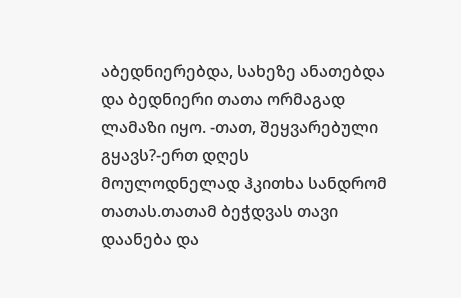აბედნიერებდა, სახეზე ანათებდა და ბედნიერი თათა ორმაგად ლამაზი იყო. -თათ, შეყვარებული გყავს?-ერთ დღეს მოულოდნელად ჰკითხა სანდრომ თათას.თათამ ბეჭდვას თავი დაანება და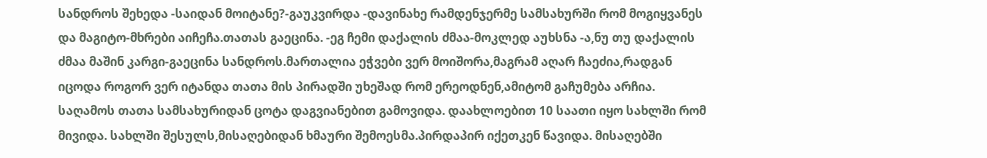სანდროს შეხედა -საიდან მოიტანე?-გაუკვირდა -დავინახე რამდენჯერმე სამსახურში რომ მოგიყვანეს და მაგიტო-მხრები აიჩეჩა.თათას გაეცინა. -ეგ ჩემი დაქალის ძმაა-მოკლედ აუხსნა -ა,ნუ თუ დაქალის ძმაა მაშინ კარგი-გაეცინა სანდროს.მართალია ეჭვები ვერ მოიშორა,მაგრამ აღარ ჩაეძია,რადგან იცოდა როგორ ვერ იტანდა თათა მის პირადში უხეშად რომ ერეოდნენ,ამიტომ გაჩუმება არჩია. საღამოს თათა სამსახურიდან ცოტა დაგვიანებით გამოვიდა. დაახლოებით 10 საათი იყო სახლში რომ მივიდა. სახლში შესულს,მისაღებიდან ხმაური შემოესმა.პირდაპირ იქეთკენ წავიდა. მისაღებში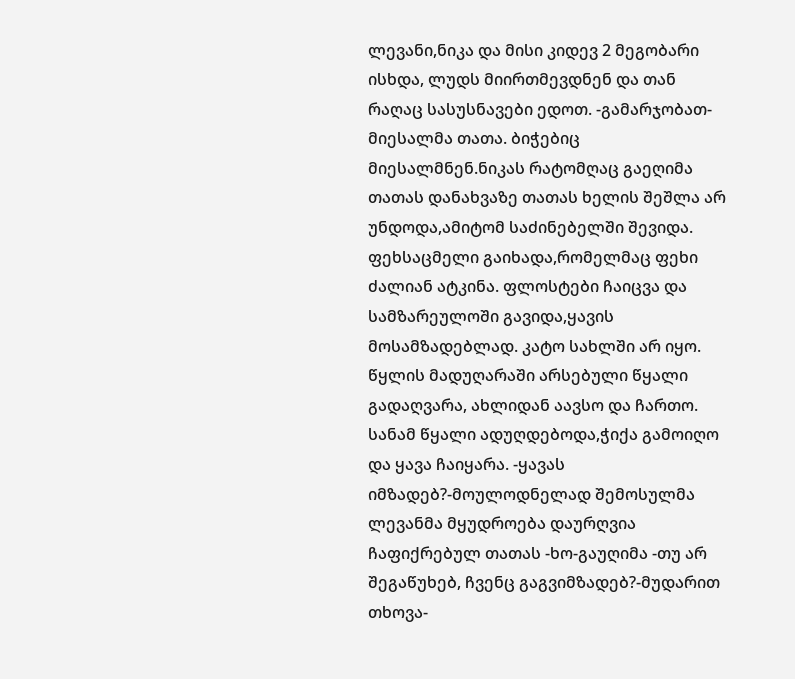ლევანი,ნიკა და მისი კიდევ 2 მეგობარი ისხდა, ლუდს მიირთმევდნენ და თან რაღაც სასუსნავები ედოთ. -გამარჯობათ-მიესალმა თათა. ბიჭებიც მიესალმნენ.ნიკას რატომღაც გაეღიმა თათას დანახვაზე თათას ხელის შეშლა არ უნდოდა,ამიტომ საძინებელში შევიდა. ფეხსაცმელი გაიხადა,რომელმაც ფეხი ძალიან ატკინა. ფლოსტები ჩაიცვა და სამზარეულოში გავიდა,ყავის მოსამზადებლად. კატო სახლში არ იყო. წყლის მადუღარაში არსებული წყალი გადაღვარა, ახლიდან აავსო და ჩართო. სანამ წყალი ადუღდებოდა,ჭიქა გამოიღო და ყავა ჩაიყარა. -ყავას იმზადებ?-მოულოდნელად შემოსულმა ლევანმა მყუდროება დაურღვია ჩაფიქრებულ თათას -ხო-გაუღიმა -თუ არ შეგაწუხებ, ჩვენც გაგვიმზადებ?-მუდარით თხოვა-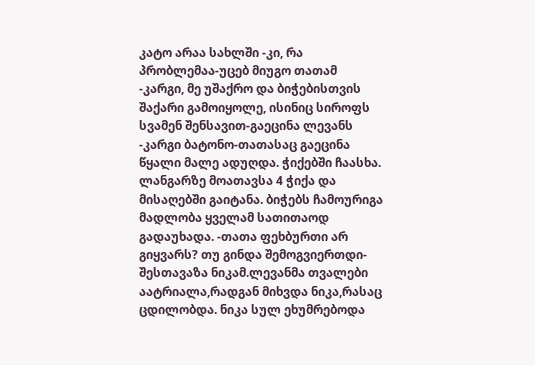კატო არაა სახლში -კი, რა პრობლემაა-უცებ მიუგო თათამ -კარგი, მე უშაქრო და ბიჭებისთვის შაქარი გამოიყოლე, ისინიც სიროფს სვამენ შენსავით-გაეცინა ლევანს -კარგი ბატონო-თათასაც გაეცინა წყალი მალე ადუღდა. ჭიქებში ჩაასხა. ლანგარზე მოათავსა 4 ჭიქა და მისაღებში გაიტანა. ბიჭებს ჩამოურიგა მადლობა ყველამ სათითაოდ გადაუხადა. -თათა ფეხბურთი არ გიყვარს? თუ გინდა შემოგვიერთდი-შესთავაზა ნიკამ.ლევანმა თვალები აატრიალა,რადგან მიხვდა ნიკა,რასაც ცდილობდა. ნიკა სულ ეხუმრებოდა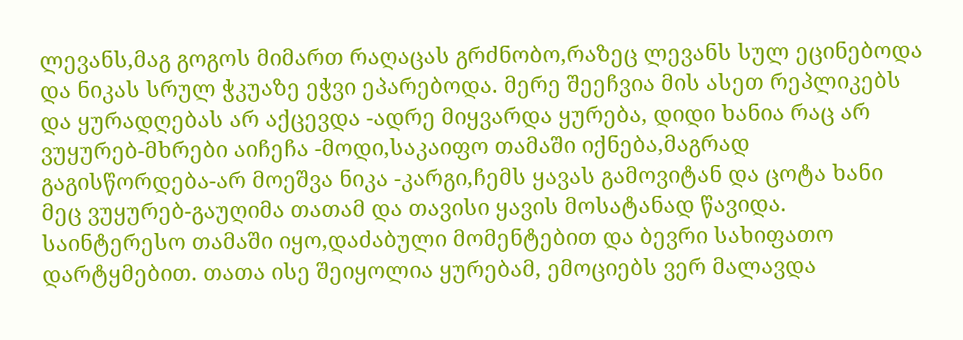ლევანს,მაგ გოგოს მიმართ რაღაცას გრძნობო,რაზეც ლევანს სულ ეცინებოდა და ნიკას სრულ ჭკუაზე ეჭვი ეპარებოდა. მერე შეეჩვია მის ასეთ რეპლიკებს და ყურადღებას არ აქცევდა -ადრე მიყვარდა ყურება, დიდი ხანია რაც არ ვუყურებ-მხრები აიჩეჩა -მოდი,საკაიფო თამაში იქნება,მაგრად გაგისწორდება-არ მოეშვა ნიკა -კარგი,ჩემს ყავას გამოვიტან და ცოტა ხანი მეც ვუყურებ-გაუღიმა თათამ და თავისი ყავის მოსატანად წავიდა. საინტერესო თამაში იყო,დაძაბული მომენტებით და ბევრი სახიფათო დარტყმებით. თათა ისე შეიყოლია ყურებამ, ემოციებს ვერ მალავდა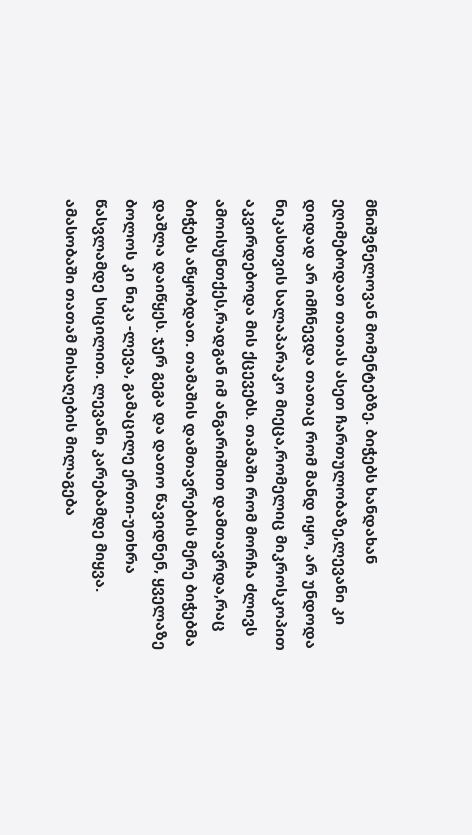მნიშვნელოვან მომენტებზე. ბიჭებს ხანდახან ეღიმებოდათ თათას ასეთ ჩართულობაზე,ლევანი კი დიდად არ იმჩნევდა თათაც რომ მანდ იყო, არ უნდოდა ნიკასთვის სალაპარაკო მიეცა,რომელიც მიკროსკოპით აკვირდებოდა მის ქცევებს. თამაში რომ მორჩა ძლივს ამოისუნთქეს,რადგან იმ ანგარიშით დამთავრდა,რაც ბიჭებს აწყობდათ. თამაშის დამთავრების მერე ბიჭებმა დაშლა დაიწყეს. ჯერ გეგა და დათო წავიდნენ, ყველაზე ბოლოს კი ნიკა -ლევა, გამაცილე ერთი-უთხრა წასვლამდე სიცილით. ლევანი კარებამდე მიყვა. ამასობაში თათამ მისაღების მილაგება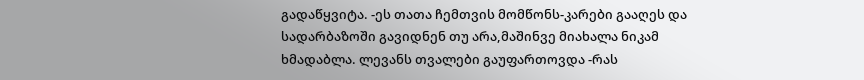გადაწყვიტა. -ეს თათა ჩემთვის მომწონს-კარები გააღეს და სადარბაზოში გავიდნენ თუ არა,მაშინვე მიახალა ნიკამ ხმადაბლა. ლევანს თვალები გაუფართოვდა -რას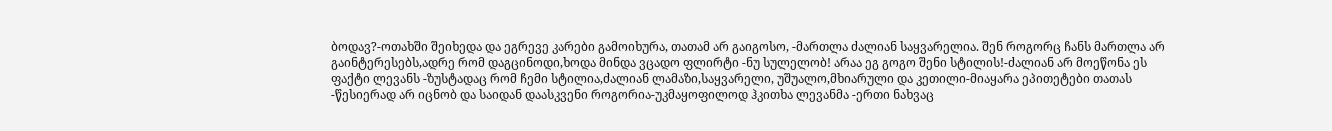ბოდავ?-ოთახში შეიხედა და ეგრევე კარები გამოიხურა, თათამ არ გაიგოსო, -მართლა ძალიან საყვარელია. შენ როგორც ჩანს მართლა არ გაინტერესებს,ადრე რომ დაგცინოდი,ხოდა მინდა ვცადო ფლირტი -ნუ სულელობ! არაა ეგ გოგო შენი სტილის!-ძალიან არ მოეწონა ეს ფაქტი ლევანს -ზუსტადაც რომ ჩემი სტილია,ძალიან ლამაზი,საყვარელი, უშუალო,მხიარული და კეთილი-მიაყარა ეპითეტები თათას -წესიერად არ იცნობ და საიდან დაასკვენი როგორია-უკმაყოფილოდ ჰკითხა ლევანმა -ერთი ნახვაც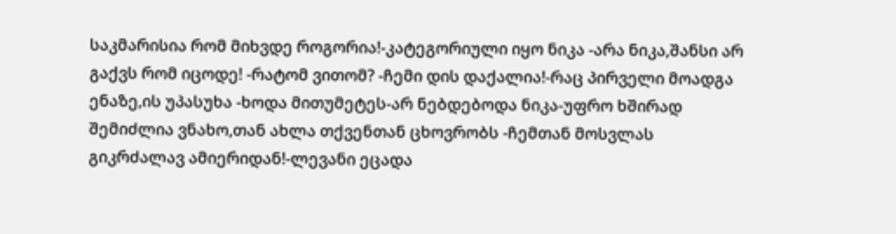საკმარისია რომ მიხვდე როგორია!-კატეგორიული იყო ნიკა -არა ნიკა,შანსი არ გაქვს რომ იცოდე! -რატომ ვითომ? -ჩემი დის დაქალია!-რაც პირველი მოადგა ენაზე,ის უპასუხა -ხოდა მითუმეტეს-არ ნებდებოდა ნიკა-უფრო ხშირად შემიძლია ვნახო,თან ახლა თქვენთან ცხოვრობს -ჩემთან მოსვლას გიკრძალავ ამიერიდან!-ლევანი ეცადა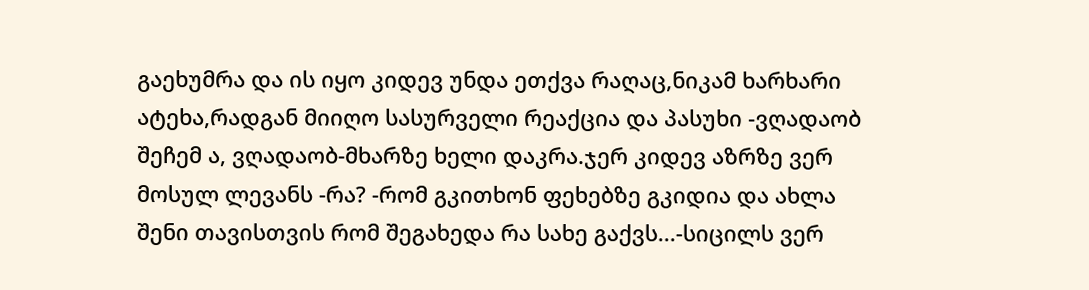გაეხუმრა და ის იყო კიდევ უნდა ეთქვა რაღაც,ნიკამ ხარხარი ატეხა,რადგან მიიღო სასურველი რეაქცია და პასუხი -ვღადაობ შეჩემ ა, ვღადაობ-მხარზე ხელი დაკრა.ჯერ კიდევ აზრზე ვერ მოსულ ლევანს -რა? -რომ გკითხონ ფეხებზე გკიდია და ახლა შენი თავისთვის რომ შეგახედა რა სახე გაქვს...-სიცილს ვერ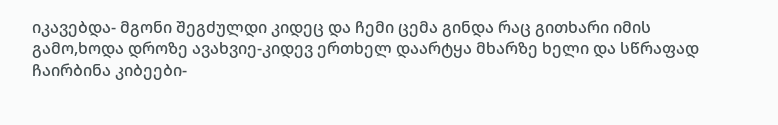იკავებდა- მგონი შეგძულდი კიდეც და ჩემი ცემა გინდა რაც გითხარი იმის გამო,ხოდა დროზე ავახვიე-კიდევ ერთხელ დაარტყა მხარზე ხელი და სწრაფად ჩაირბინა კიბეები-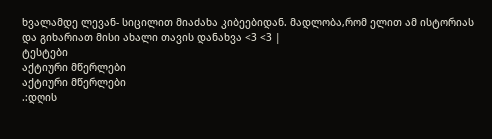ხვალამდე ლევან- სიცილით მიაძახა კიბეებიდან. მადლობა,რომ ელით ამ ისტორიას და გიხარიათ მისი ახალი თავის დანახვა <3 <3 |
ტესტები
აქტიური მწერლები
აქტიური მწერლები
.:დღის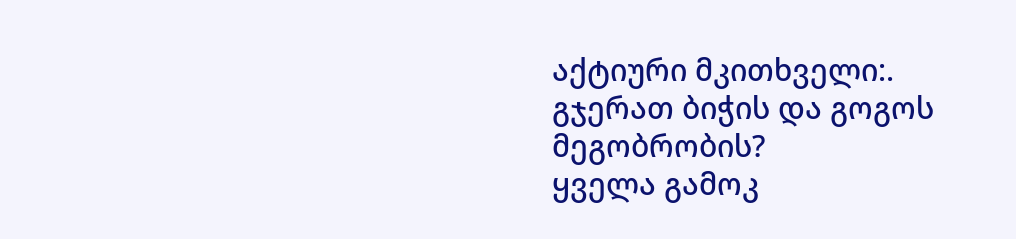აქტიური მკითხველი:.
გჯერათ ბიჭის და გოგოს მეგობრობის?
ყველა გამოკ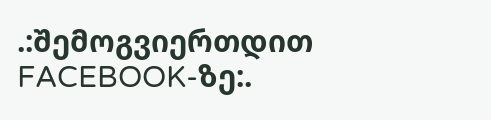.:შემოგვიერთდით FACEBOOK-ზე:.